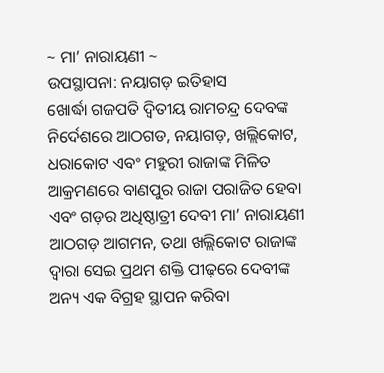~ ମା’ ନାରାୟଣୀ ~
ଉପସ୍ଥାପନା: ନୟାଗଡ଼ ଇତିହାସ
ଖୋର୍ଦ୍ଧା ଗଜପତି ଦ୍ୱିତୀୟ ରାମଚନ୍ଦ୍ର ଦେବଙ୍କ ନିର୍ଦେଶରେ ଆଠଗଡ, ନୟାଗଡ଼, ଖଲ୍ଲିକୋଟ, ଧରାକୋଟ ଏବଂ ମହୁରୀ ରାଜାଙ୍କ ମିଳିତ ଆକ୍ରମଣରେ ବାଣପୁର ରାଜା ପରାଜିତ ହେବା ଏବଂ ଗଡ଼ର ଅଧିଷ୍ଠାତ୍ରୀ ଦେବୀ ମା’ ନାରାୟଣୀ ଆଠଗଡ଼ ଆଗମନ, ତଥା ଖଲ୍ଲିକୋଟ ରାଜାଙ୍କ ଦ୍ୱାରା ସେଇ ପ୍ରଥମ ଶକ୍ତି ପୀଢ଼ରେ ଦେବୀଙ୍କ ଅନ୍ୟ ଏକ ବିଗ୍ରହ ସ୍ଥାପନ କରିବା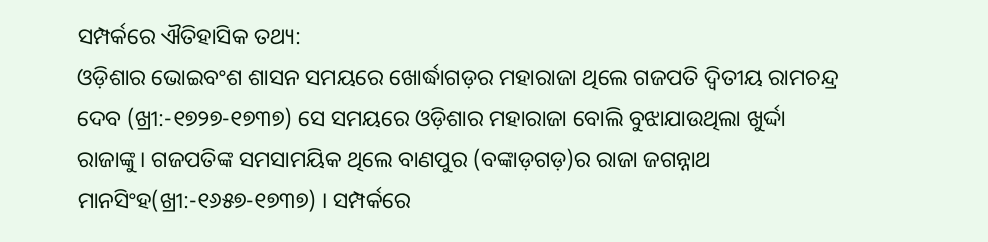ସମ୍ପର୍କରେ ଐତିହାସିକ ତଥ୍ୟ:
ଓଡ଼ିଶାର ଭୋଇବଂଶ ଶାସନ ସମୟରେ ଖୋର୍ଦ୍ଧାଗଡ଼ର ମହାରାଜା ଥିଲେ ଗଜପତି ଦ୍ୱିତୀୟ ରାମଚନ୍ଦ୍ର ଦେବ (ଖ୍ରୀ:-୧୭୨୭-୧୭୩୭) ସେ ସମୟରେ ଓଡ଼ିଶାର ମହାରାଜା ବୋଲି ବୁଝାଯାଉଥିଲା ଖୁର୍ଦ୍ଦା ରାଜାଙ୍କୁ। ଗଜପତିଙ୍କ ସମସାମୟିକ ଥିଲେ ବାଣପୁର (ବଙ୍କାଡ଼ଗଡ଼)ର ରାଜା ଜଗନ୍ନାଥ ମାନସିଂହ(ଖ୍ରୀ:-୧୬୫୭-୧୭୩୭) । ସମ୍ପର୍କରେ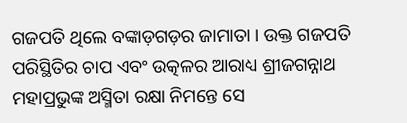ଗଜପତି ଥିଲେ ବଙ୍କାଡ଼ଗଡ଼ର ଜାମାତା । ଉକ୍ତ ଗଜପତି ପରିସ୍ଥିତିର ଚାପ ଏବଂ ଉତ୍କଳର ଆରାଧ୍ୟ ଶ୍ରୀଜଗନ୍ନାଥ ମହାପ୍ରଭୁଙ୍କ ଅସ୍ମିତା ରକ୍ଷା ନିମନ୍ତେ ସେ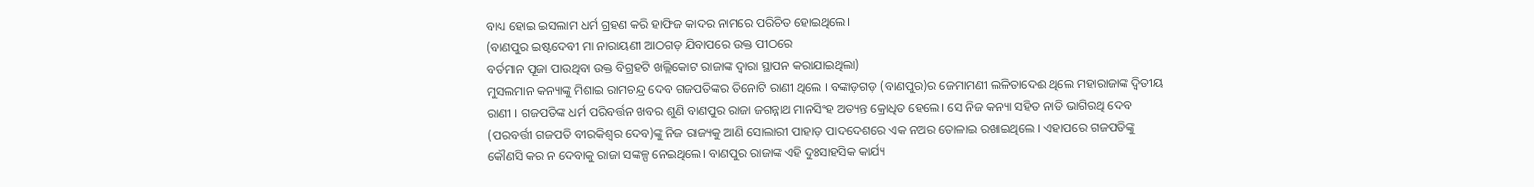ବାଧ୍ୟ ହୋଇ ଇସଲାମ ଧର୍ମ ଗ୍ରହଣ କରି ହାଫିଜ କାଦର ନାମରେ ପରିଚିତ ହୋଇଥିଲେ।
(ବାଣପୁର ଇଷ୍ଟଦେବୀ ମା ନାରାୟଣୀ ଆଠଗଡ଼ ଯିବାପରେ ଉକ୍ତ ପୀଠରେ
ବର୍ତମାନ ପୂଜା ପାଉଥିବା ଉକ୍ତ ବିଗ୍ରହଟି ଖଲ୍ଲିକୋଟ ରାଜାଙ୍କ ଦ୍ୱାରା ସ୍ଥାପନ କରାଯାଇଥିଲା)
ମୁସଲମାନ କନ୍ୟାଙ୍କୁ ମିଶାଇ ରାମଚନ୍ଦ୍ର ଦେବ ଗଜପତିଙ୍କର ତିନୋଟି ରାଣୀ ଥିଲେ । ବଙ୍କାଡ଼ଗଡ଼ (ବାଣପୁର)ର ଜେମାମଣୀ ଲଳିତାଦେଈ ଥିଲେ ମହାରାଜାଙ୍କ ଦ୍ୱିତୀୟ ରାଣୀ । ଗଜପତିଙ୍କ ଧର୍ମ ପରିବର୍ତ୍ତନ ଖବର ଶୁଣି ବାଣପୁର ରାଜା ଜଗନ୍ନାଥ ମାନସିଂହ ଅତ୍ୟନ୍ତ କ୍ରୋଧିତ ହେଲେ। ସେ ନିଜ କନ୍ୟା ସହିତ ନାତି ଭାଗିରଥି ଦେବ (ପରବର୍ତ୍ତୀ ଗଜପତି ବୀରକିଶ୍ଵର ଦେବ)ଙ୍କୁ ନିଜ ରାଜ୍ୟକୁ ଆଣି ସୋଲାରୀ ପାହାଡ଼ ପାଦଦେଶରେ ଏକ ନଅର ତୋଳାଇ ରଖାଇଥିଲେ । ଏହାପରେ ଗଜପତିଙ୍କୁ କୌଣସି କର ନ ଦେବାକୁ ରାଜା ସଙ୍କଳ୍ପ ନେଇଥିଲେ। ବାଣପୁର ରାଜାଙ୍କ ଏହି ଦୁଃସାହସିକ କାର୍ଯ୍ୟ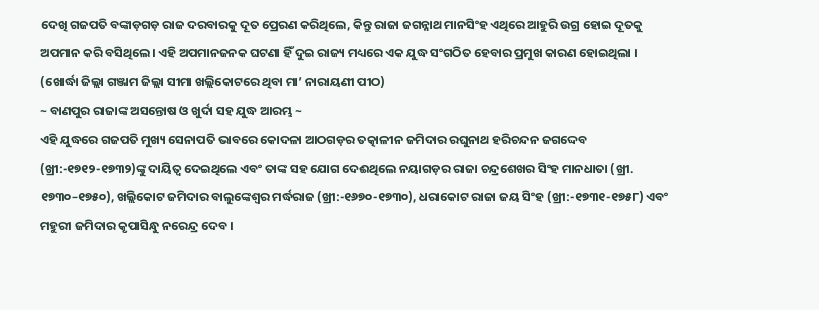ଦେଖି ଗଜପତି ବଙ୍କାଡ଼ଗଡ଼ ରାଜ ଦରବାରକୁ ଦୂତ ପ୍ରେରଣ କରିଥିଲେ, କିନ୍ତୁ ରାଜା ଜଗନ୍ନାଥ ମାନସିଂହ ଏଥିରେ ଆହୁରି ଉଗ୍ର ହୋଇ ଦୂତକୁ ଅପମାନ କରି ବସିଥିଲେ। ଏହି ଅପମାନଜନକ ଘଟଣା ହିଁ ଦୁଇ ରାଜ୍ୟ ମଧ୍ୟରେ ଏକ ଯୁଦ୍ଧ ସଂଗଠିତ ହେବାର ପ୍ରମୁଖ କାରଣ ହୋଇଥିଲା ।
(ଖୋର୍ଦ୍ଧା ଜିଲ୍ଲା ଗଞ୍ଜାମ ଜିଲ୍ଲା ସୀମା ଖଲ୍ଲିକୋଟରେ ଥିବା ମା’ ନାରାୟଣୀ ପୀଠ)
~ ବାଣପୁର ରାଜାଙ୍କ ଅସନ୍ତୋଷ ଓ ଖୁର୍ଦା ସହ ଯୁଦ୍ଧ ଆରମ୍ଭ ~
ଏହି ଯୁଦ୍ଧରେ ଗଜପତି ମୁଖ୍ୟ ସେନାପତି ଭାବରେ କୋଦଳା ଆଠଗଡ଼ର ତତ୍କାଳୀନ ଜମିଦାର ରଘୁନାଥ ହରିଚନ୍ଦନ ଜଗଦ୍ଦେବ (ଖ୍ରୀ:-୧୭୧୨-୧୭୩୨)ଙ୍କୁ ଦାୟିତ୍ୱ ଦେଇଥିଲେ ଏବଂ ତାଙ୍କ ସହ ଯୋଗ ଦେଈଥିଲେ ନୟାଗଡ଼ର ରାଜା ଚନ୍ଦ୍ରଶେଖର ସିଂହ ମାନଧାତା (ଖ୍ରୀ. ୧୭୩୦–୧୭୫୦), ଖଲ୍ଲିକୋଟ ଜମିଦାର ବାଲୁଙ୍କେଶ୍ୱର ମର୍ଦ୍ଧରାଜ (ଖ୍ରୀ:-୧୬୭୦-୧୭୩୦), ଧରାକୋଟ ରାଜା ଜୟ ସିଂହ (ଖ୍ରୀ:-୧୭୩୧-୧୭୫୮) ଏବଂ ମହୁରୀ ଜମିଦାର କୃପାସିନ୍ଧୁ ନରେନ୍ଦ୍ର ଦେବ ।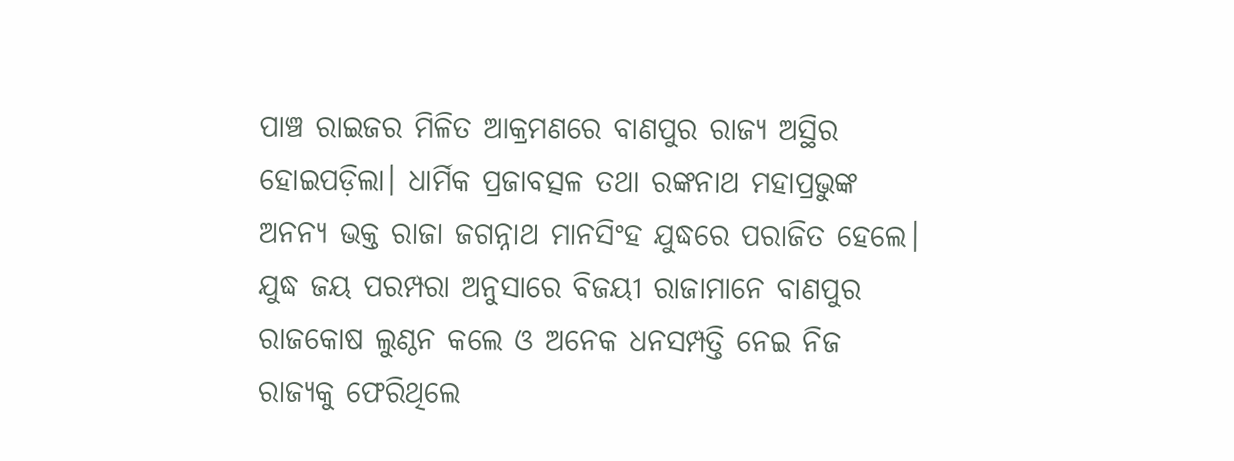ପାଞ୍ଚ ରାଇଜର ମିଳିତ ଆକ୍ରମଣରେ ବାଣପୁର ରାଜ୍ୟ ଅସ୍ଥିର ହୋଇପଡ଼ିଲା। ଧାର୍ମିକ ପ୍ରଜାବତ୍ସଳ ତଥା ରଙ୍କନାଥ ମହାପ୍ରଭୁଙ୍କ ଅନନ୍ୟ ଭକ୍ତ ରାଜା ଜଗନ୍ନାଥ ମାନସିଂହ ଯୁଦ୍ଧରେ ପରାଜିତ ହେଲେ। ଯୁଦ୍ଧ ଜୟ ପରମ୍ପରା ଅନୁସାରେ ବିଜୟୀ ରାଜାମାନେ ବାଣପୁର ରାଜକୋଷ ଲୁଣ୍ଠନ କଲେ ଓ ଅନେକ ଧନସମ୍ପତ୍ତି ନେଇ ନିଜ ରାଜ୍ୟକୁ ଫେରିଥିଲେ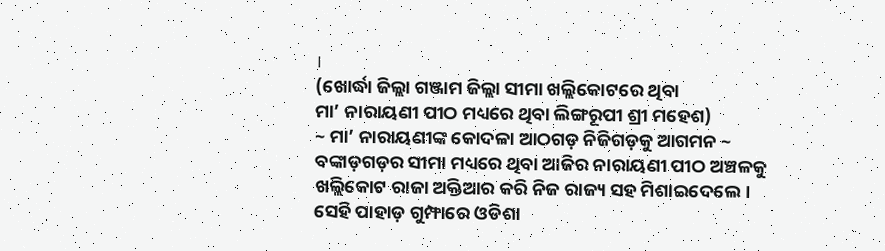।
(ଖୋର୍ଦ୍ଧା ଜିଲ୍ଲା ଗଞ୍ଜାମ ଜିଲ୍ଲା ସୀମା ଖଲ୍ଲିକୋଟରେ ଥିବା
ମା’ ନାରାୟଣୀ ପୀଠ ମଧ୍ୟରେ ଥିବା ଲିଙ୍ଗରୂପୀ ଶ୍ରୀ ମହେଶ)
~ ମା’ ନାରାୟଣୀଙ୍କ କୋଦଳା ଆଠଗଡ଼ ନିଜିଗଡ଼କୁ ଆଗମନ ~
ବଙ୍କାଡ଼ଗଡ଼ର ସୀମା ମଧ୍ୟରେ ଥିବା ଆଜିର ନାରାୟଣୀ ପୀଠ ଅଞ୍ଚଳକୁ ଖଲ୍ଲିକୋଟ ରାଜା ଅକ୍ତିଆର କରି ନିଜ ରାଜ୍ୟ ସହ ମିଶାଇଦେଲେ। ସେହି ପାହାଡ଼ ଗୁମ୍ଫାରେ ଓଡିଶା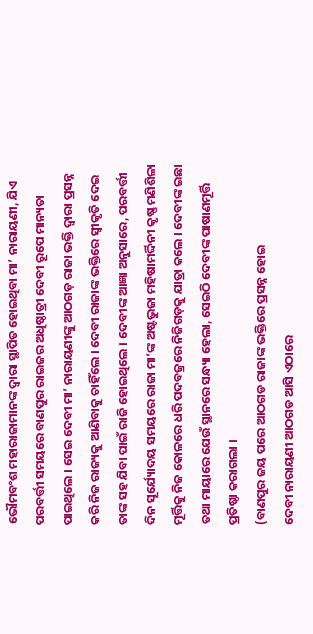ଭୌମବଂଶ ମହାରାଜାମାନଙ୍କ ଦ୍ୱାରା ସ୍ଥାପିତ ହୋଇଥିବା ମା’ ନାରାୟଣୀ, ଯିଏ ପରବର୍ତ୍ତୀ ସମୟରେ ବାଣପୁର ରାଇଜର ଅଧିଷ୍ଠାତ୍ରୀ ଦେବୀ ରୂପେ ମାନ୍ୟତା ପାଇଥିଲେ । ସେଇ ଦେବୀ ମା’ ନାରାୟଣୀଙ୍କୁ ଆଠଗଡ଼ ରାଜା ଭକ୍ତି ଦ୍ୱାରା ପ୍ରସନ୍ନ କରି ନିଜ ରାଜ୍ୟକୁ ଆଣିବାକୁ ଚାହିଁଲେ । ଦେବୀ ରାଜାଙ୍କ ଭକ୍ତିରେ ସ୍ୱୀକୃତି ଦେଇ ତାଙ୍କ ସହ ଯିବା ପାଇଁ ରାଜି ହୋଇଥିଲେ । ଦେବୀଙ୍କ ଆଜ୍ଞା ଅନୁସାରେ, ପରବର୍ତ୍ତୀ ଦିନ ସୂର୍ଯ୍ୟୋଦୟ ସମୟରେ ରାଜା ମା’ଙ୍କ ଅଷ୍ଟଭୁଜା ମହିଷାମର୍ଦ୍ଦିନୀ କୃଷ୍ଣ ମଣିଶିଳା ମୂର୍ତ୍ତିକୁ ନିଜ କୋଳରେ ଧରି ପଦବଜ୍ରରେ ନିଜିଗଡ଼କୁ ଯାତ୍ରା କଲେ । ଦେବୀଙ୍କ ଇଛା ତଥା ମାୟାରେ ଯେଉଁ ସ୍ଥାନରେ ସନ୍ଧ୍ୟା ହେଲା, ସେଇଠି ଦେବୀଙ୍କ ପାଷାଣମୂର୍ତ୍ତି ପ୍ରତିଷ୍ଠା କରାଗଲା ।
(ବାଣପୁର ଜୟ ପରେ ଆଠଗଡ ରାଜାଙ୍କ ଭକ୍ତିରେ ପ୍ରସନ୍ନ ହୋଇ
ଦେବୀ ନାରାୟଣୀ ଆଠଗଡ ଆସି ଏଠାରେ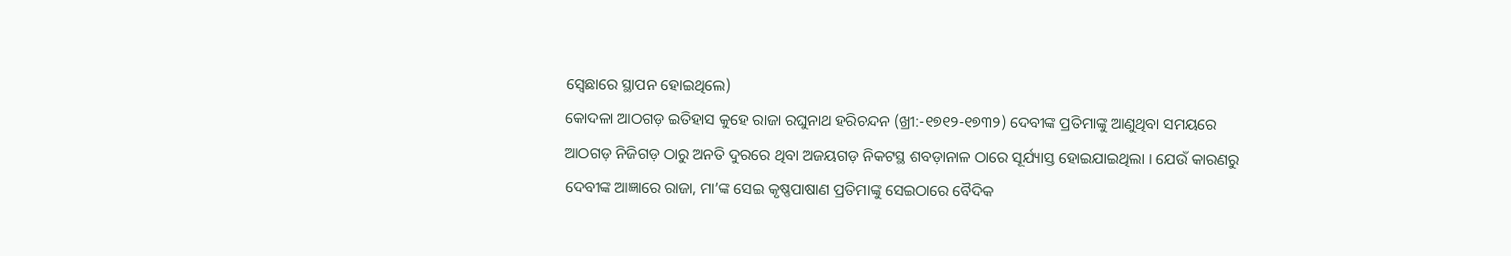ସ୍ଵେଛାରେ ସ୍ଥାପନ ହୋଇଥିଲେ)
କୋଦଳା ଆଠଗଡ଼ ଇତିହାସ କୁହେ ରାଜା ରଘୁନାଥ ହରିଚନ୍ଦନ (ଖ୍ରୀ:-୧୭୧୨-୧୭୩୨) ଦେବୀଙ୍କ ପ୍ରତିମାଙ୍କୁ ଆଣୁଥିବା ସମୟରେ ଆଠଗଡ଼ ନିଜିଗଡ଼ ଠାରୁ ଅନତି ଦୁରରେ ଥିବା ଅଜୟଗଡ଼ ନିକଟସ୍ଥ ଶବଡ଼ାନାଳ ଠାରେ ସୂର୍ଯ୍ୟାସ୍ତ ହୋଇଯାଇଥିଲା । ଯେଉଁ କାରଣରୁ ଦେବୀଙ୍କ ଆଜ୍ଞାରେ ରାଜା, ମା’ଙ୍କ ସେଇ କୃଷ୍ଣପାଷାଣ ପ୍ରତିମାଙ୍କୁ ସେଇଠାରେ ବୈଦିକ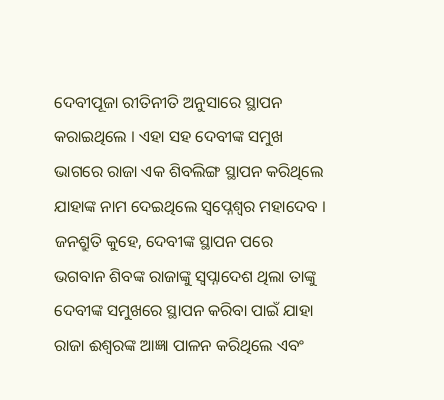ଦେବୀପୂଜା ରୀତିନୀତି ଅନୁସାରେ ସ୍ଥାପନ କରାଇଥିଲେ । ଏହା ସହ ଦେବୀଙ୍କ ସମୁଖ ଭାଗରେ ରାଜା ଏକ ଶିବଲିଙ୍ଗ ସ୍ଥାପନ କରିଥିଲେ ଯାହାଙ୍କ ନାମ ଦେଇଥିଲେ ସ୍ୱପ୍ନେଶ୍ୱର ମହାଦେବ । ଜନଶ୍ରୁତି କୁହେ, ଦେବୀଙ୍କ ସ୍ଥାପନ ପରେ ଭଗବାନ ଶିବଙ୍କ ରାଜାଙ୍କୁ ସ୍ୱପ୍ନାଦେଶ ଥିଲା ତାଙ୍କୁ ଦେବୀଙ୍କ ସମୁଖରେ ସ୍ଥାପନ କରିବା ପାଇଁ ଯାହା ରାଜା ଈଶ୍ଵରଙ୍କ ଆଜ୍ଞା ପାଳନ କରିଥିଲେ ଏବଂ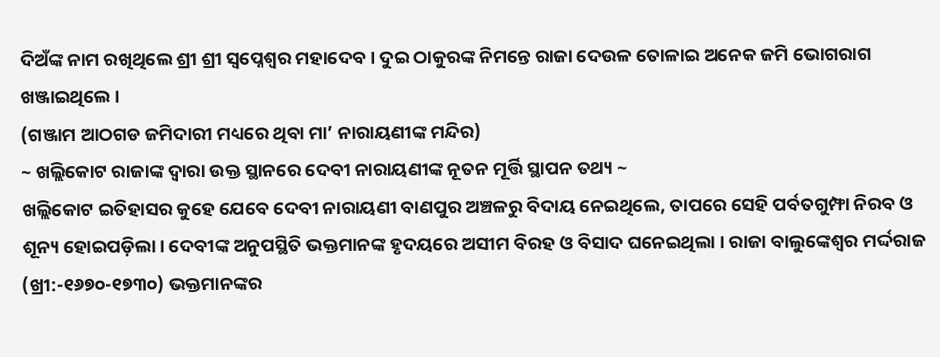ଦିଅଁଙ୍କ ନାମ ରଖିଥିଲେ ଶ୍ରୀ ଶ୍ରୀ ସ୍ୱପ୍ନେଶ୍ୱର ମହାଦେବ । ଦୁଇ ଠାକୁରଙ୍କ ନିମନ୍ତେ ରାଜା ଦେଉଳ ତୋଳାଇ ଅନେକ ଜମି ଭୋଗରାଗ ଖଞ୍ଜାଇଥିଲେ ।
(ଗଞ୍ଜାମ ଆଠଗଡ ଜମିଦାରୀ ମଧ୍ୟରେ ଥିବା ମା’ ନାରାୟଣୀଙ୍କ ମନ୍ଦିର)
~ ଖଲ୍ଲିକୋଟ ରାଜାଙ୍କ ଦ୍ୱାରା ଉକ୍ତ ସ୍ଥାନରେ ଦେବୀ ନାରାୟଣୀଙ୍କ ନୂତନ ମୂର୍ତ୍ତି ସ୍ଥାପନ ତଥ୍ୟ ~
ଖଲ୍ଲିକୋଟ ଇତିହାସର କୁହେ ଯେବେ ଦେବୀ ନାରାୟଣୀ ବାଣପୁର ଅଞ୍ଚଳରୁ ବିଦାୟ ନେଇଥିଲେ, ତାପରେ ସେହି ପର୍ବତଗୁମ୍ଫା ନିରବ ଓ ଶୂନ୍ୟ ହୋଇପଡ଼ିଲା। ଦେବୀଙ୍କ ଅନୁପସ୍ଥିତି ଭକ୍ତମାନଙ୍କ ହୃଦୟରେ ଅସୀମ ବିରହ ଓ ବିସାଦ ଘନେଇଥିଲା । ରାଜା ବାଲୁଙ୍କେଶ୍ୱର ମର୍ଦ୍ଦରାଜ (ଖ୍ରୀ:-୧୬୭୦-୧୭୩୦) ଭକ୍ତମାନଙ୍କର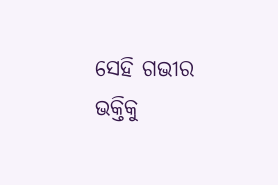ସେହି ଗଭୀର ଭକ୍ତିକୁ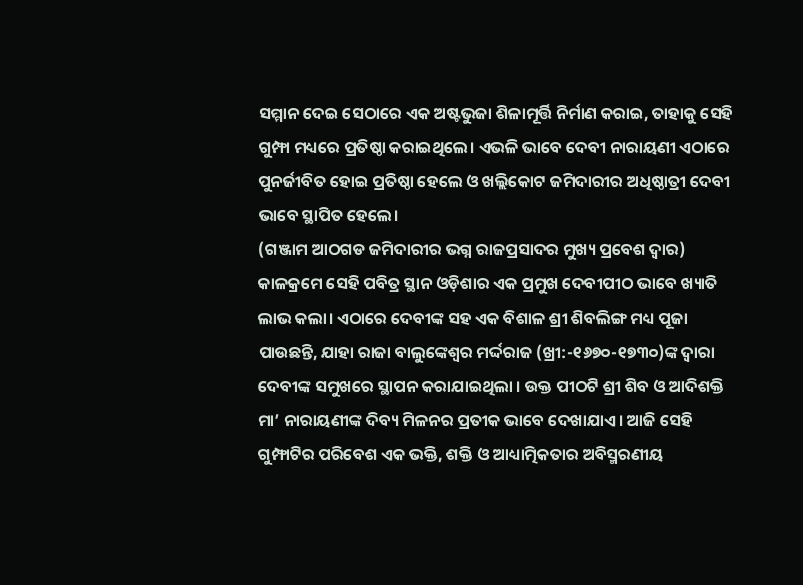ସମ୍ମାନ ଦେଇ ସେଠାରେ ଏକ ଅଷ୍ଟଭୁଜା ଶିଳାମୂର୍ତ୍ତି ନିର୍ମାଣ କରାଇ, ତାହାକୁ ସେହି ଗୁମ୍ଫା ମଧ୍ୟରେ ପ୍ରତିଷ୍ଠା କରାଇଥିଲେ। ଏଭଳି ଭାବେ ଦେବୀ ନାରାୟଣୀ ଏଠାରେ ପୁନର୍ଜୀବିତ ହୋଇ ପ୍ରତିଷ୍ଠା ହେଲେ ଓ ଖଲ୍ଲିକୋଟ ଜମିଦାରୀର ଅଧିଷ୍ଠାତ୍ରୀ ଦେବୀ ଭାବେ ସ୍ଥାପିତ ହେଲେ।
(ଗଞ୍ଜାମ ଆଠଗଡ ଜମିଦାରୀର ଭଗ୍ନ ରାଜପ୍ରସାଦର ମୁଖ୍ୟ ପ୍ରବେଶ ଦ୍ୱାର)
କାଳକ୍ରମେ ସେହି ପବିତ୍ର ସ୍ଥାନ ଓଡ଼ିଶାର ଏକ ପ୍ରମୁଖ ଦେବୀପୀଠ ଭାବେ ଖ୍ୟାତି ଲାଭ କଲା। ଏଠାରେ ଦେବୀଙ୍କ ସହ ଏକ ବିଶାଳ ଶ୍ରୀ ଶିବଲିଙ୍ଗ ମଧ୍ୟ ପୂଜା ପାଉଛନ୍ତି, ଯାହା ରାଜା ବାଲୁଙ୍କେଶ୍ୱର ମର୍ଦ୍ଦରାଜ (ଖ୍ରୀ:-୧୬୭୦-୧୭୩୦)ଙ୍କ ଦ୍ୱାରା ଦେବୀଙ୍କ ସମୁଖରେ ସ୍ଥାପନ କରାଯାଇଥିଲା । ଉକ୍ତ ପୀଠଟି ଶ୍ରୀ ଶିବ ଓ ଆଦିଶକ୍ତି ମା’ ନାରାୟଣୀଙ୍କ ଦିବ୍ୟ ମିଳନର ପ୍ରତୀକ ଭାବେ ଦେଖାଯାଏ। ଆଜି ସେହି ଗୁମ୍ଫାଟିର ପରିବେଶ ଏକ ଭକ୍ତି, ଶକ୍ତି ଓ ଆଧ୍ୟାତ୍ମିକତାର ଅବିସ୍ମରଣୀୟ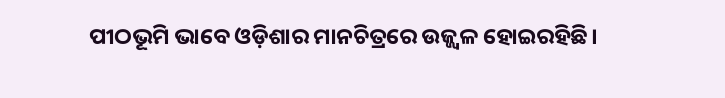ପୀଠଭୂମି ଭାବେ ଓଡ଼ିଶାର ମାନଚିତ୍ରରେ ଉଜ୍ଜ୍ୱଳ ହୋଇରହିଛି।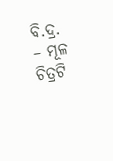ବି.ଦ୍ର. – ମୂଳ ଚିତ୍ରଟି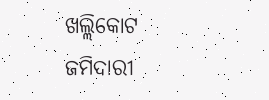ଖଲ୍ଲିକୋଟ ଜମିଦାରୀ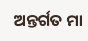ଅନ୍ତର୍ଗତ ମା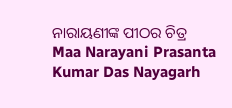ନାରାୟଣୀଙ୍କ ପୀଠର ଚିତ୍ର
Maa Narayani Prasanta Kumar Das Nayagarh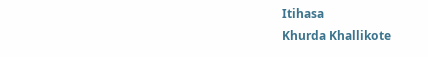Itihasa
Khurda Khallikote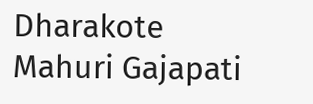Dharakote Mahuri Gajapati